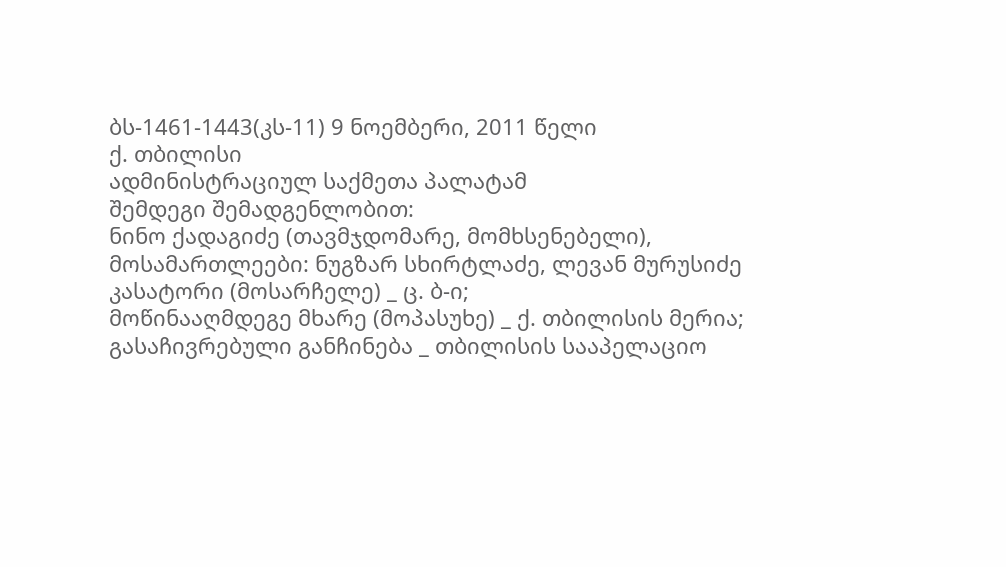ბს-1461-1443(კს-11) 9 ნოემბერი, 2011 წელი
ქ. თბილისი
ადმინისტრაციულ საქმეთა პალატამ
შემდეგი შემადგენლობით:
ნინო ქადაგიძე (თავმჯდომარე, მომხსენებელი),
მოსამართლეები: ნუგზარ სხირტლაძე, ლევან მურუსიძე
კასატორი (მოსარჩელე) _ ც. ბ-ი;
მოწინააღმდეგე მხარე (მოპასუხე) _ ქ. თბილისის მერია;
გასაჩივრებული განჩინება _ თბილისის სააპელაციო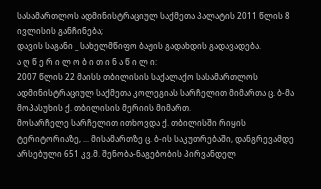სასამართლოს ადმინისტრაციულ საქმეთა პალატის 2011 წლის 8 ივლისის განჩინება;
დავის საგანი _ სახელმწიფო ბაჟის გადახდის გადავადება.
ა ღ წ ე რ ი ლ ო ბ ი თ ი ნ ა წ ი ლ ი:
2007 წლის 22 მაისს თბილისის საქალაქო სასამართლოს ადმინისტრაციულ საქმეთა კოლეგიას სარჩელით მიმართა ც. ბ-მა მოპასუხის ქ. თბილისის მერიის მიმართ.
მოსარჩელე სარჩელით ითხოვდა ქ. თბილისში რიყის ტერიტორიაზე, ... მისამართზე ც. ბ-ის საკუთრებაში, დანგრევამდე არსებული 651 კვ.მ. შენობა-ნაგებობის პირვანდელ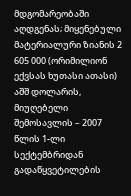მდგომარეობაში აღდგენას; მიყენებული მატერიალური ზიანის 2 605 000 (ორიმილიონ ექვსას ხუთასი ათასი) აშშ დოლარის, მიუღებელი შემოსავლის – 2007 წლის 1-ლი სექტემბრიდან გადაწყვეტილების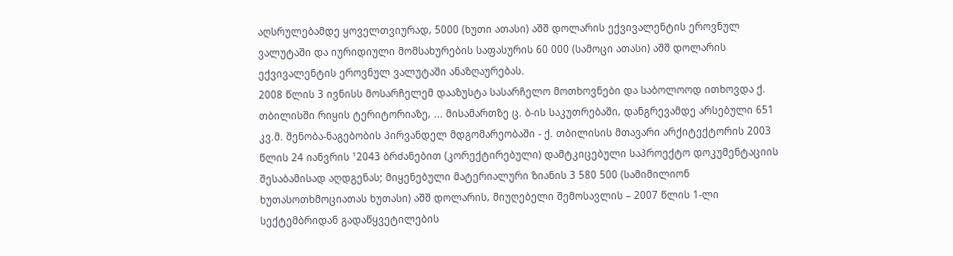აღსრულებამდე ყოველთვიურად, 5000 (ხუთი ათასი) აშშ დოლარის ექვივალენტის ეროვნულ ვალუტაში და იურიდიული მომსახურების საფასურის 60 000 (სამოცი ათასი) აშშ დოლარის ექვივალენტის ეროვნულ ვალუტაში ანაზღაურებას.
2008 წლის 3 ივნისს მოსარჩელემ დააზუსტა სასარჩელო მოთხოვნები და საბოლოოდ ითხოვდა ქ. თბილისში რიყის ტერიტორიაზე, ... მისამართზე ც. ბ-ის საკუთრებაში, დანგრევამდე არსებული 651 კვ.მ. შენობა-ნაგებობის პირვანდელ მდგომარეობაში - ქ. თბილისის მთავარი არქიტექტორის 2003 წლის 24 იანვრის ¹2043 ბრძანებით (კორექტირებული) დამტკიცებული საპროექტო დოკუმენტაციის შესაბამისად აღდგენას; მიყენებული მატერიალური ზიანის 3 580 500 (სამიმილიონ ხუთასოთხმოციათას ხუთასი) აშშ დოლარის, მიუღებელი შემოსავლის – 2007 წლის 1-ლი სექტემბრიდან გადაწყვეტილების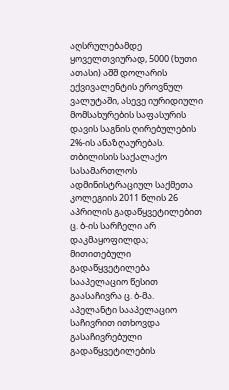აღსრულებამდე ყოველთვიურად, 5000 (ხუთი ათასი) აშშ დოლარის ექვივალენტის ეროვნულ ვალუტაში, ასევე იურიდიული მომსახურების საფასურის დავის საგნის ღირებულების 2%-ის ანაზღაურებას.
თბილისის საქალაქო სასამართლოს ადმინისტრაციულ საქმეთა კოლეგიის 2011 წლის 26 აპრილის გადაწყვეტილებით ც. ბ-ის სარჩელი არ დაკმაყოფილდა;
მითითებული გადაწყვეტილება სააპელაციო წესით გაასაჩივრა ც. ბ-მა.
აპელანტი სააპელაციო საჩივრით ითხოვდა გასაჩივრებული გადაწყვეტილების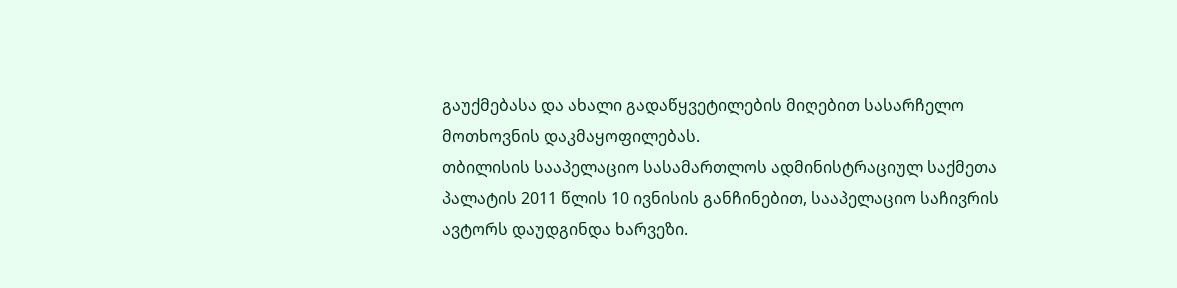გაუქმებასა და ახალი გადაწყვეტილების მიღებით სასარჩელო მოთხოვნის დაკმაყოფილებას.
თბილისის სააპელაციო სასამართლოს ადმინისტრაციულ საქმეთა პალატის 2011 წლის 10 ივნისის განჩინებით, სააპელაციო საჩივრის ავტორს დაუდგინდა ხარვეზი.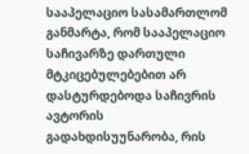სააპელაციო სასამართლომ განმარტა, რომ სააპელაციო საჩივარზე დართული მტკიცებულებებით არ დასტურდებოდა საჩივრის ავტორის გადახდისუუნარობა, რის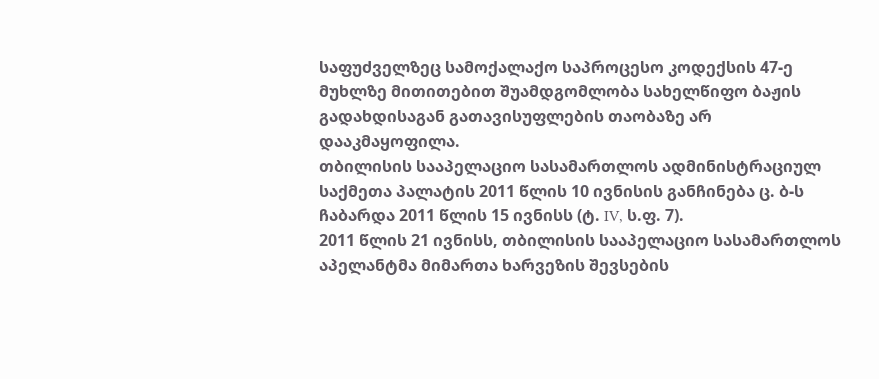საფუძველზეც სამოქალაქო საპროცესო კოდექსის 47-ე მუხლზე მითითებით შუამდგომლობა სახელწიფო ბაჟის გადახდისაგან გათავისუფლების თაობაზე არ დააკმაყოფილა.
თბილისის სააპელაციო სასამართლოს ადმინისტრაციულ საქმეთა პალატის 2011 წლის 10 ივნისის განჩინება ც. ბ-ს ჩაბარდა 2011 წლის 15 ივნისს (ტ. IV, ს.ფ. 7).
2011 წლის 21 ივნისს, თბილისის სააპელაციო სასამართლოს აპელანტმა მიმართა ხარვეზის შევსების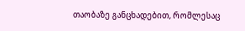თაობაზე განცხადებით, რომლესაც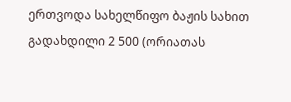ერთვოდა სახელწიფო ბაჟის სახით გადახდილი 2 500 (ორიათას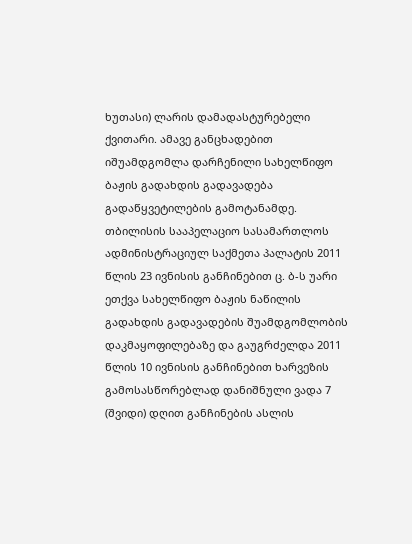ხუთასი) ლარის დამადასტურებელი ქვითარი. ამავე განცხადებით იშუამდგომლა დარჩენილი სახელწიფო ბაჟის გადახდის გადავადება გადაწყვეტილების გამოტანამდე.
თბილისის სააპელაციო სასამართლოს ადმინისტრაციულ საქმეთა პალატის 2011 წლის 23 ივნისის განჩინებით ც. ბ-ს უარი ეთქვა სახელწიფო ბაჟის ნაწილის გადახდის გადავადების შუამდგომლობის დაკმაყოფილებაზე და გაუგრძელდა 2011 წლის 10 ივნისის განჩინებით ხარვეზის გამოსასწორებლად დანიშნული ვადა 7 (შვიდი) დღით განჩინების ასლის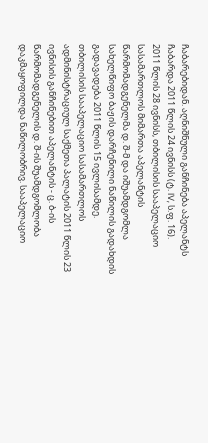ჩაბარებიდან. აღნიშნული განჩინება აპელანტს ჩაბარდა 2011 წლის 24 ივნისს (ტ. IV, ს.ფ. 16).
2011 წლის 28 ივნისს, თბილისის სააპელაციო სასამართლოს მიმართა აპელანტის წარმომადგენელმა დ. შ-მ და იშუამდგომლა სახელწიფო ბაჟის დარჩენილი ნაწილის გადახდის გადავადება 2011 წლის 15 ივლისამდე.
თბილისის სააპელაციო სასამართლოს ადმინისტრაციულ საქმეთა პალატის 2011 წლის 23 ივნისის განჩინებით აპელანტის - ც. ბ-ის წარმომადგენელის დ. შ-ის შუამდგომლობა დაკმაყოფილდა ნაწილობრივ. სააპელაციო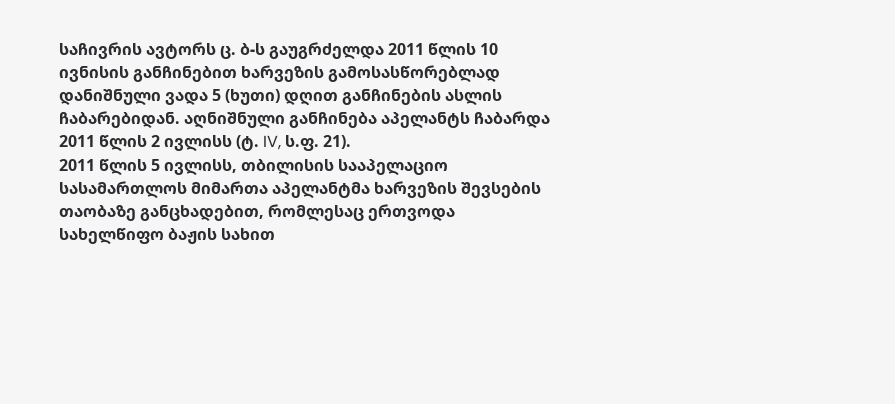საჩივრის ავტორს ც. ბ-ს გაუგრძელდა 2011 წლის 10 ივნისის განჩინებით ხარვეზის გამოსასწორებლად დანიშნული ვადა 5 (ხუთი) დღით განჩინების ასლის ჩაბარებიდან. აღნიშნული განჩინება აპელანტს ჩაბარდა 2011 წლის 2 ივლისს (ტ. IV, ს.ფ. 21).
2011 წლის 5 ივლისს, თბილისის სააპელაციო სასამართლოს მიმართა აპელანტმა ხარვეზის შევსების თაობაზე განცხადებით, რომლესაც ერთვოდა სახელწიფო ბაჟის სახით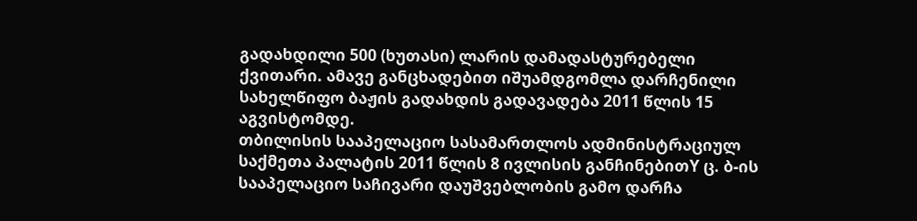გადახდილი 500 (ხუთასი) ლარის დამადასტურებელი ქვითარი. ამავე განცხადებით იშუამდგომლა დარჩენილი სახელწიფო ბაჟის გადახდის გადავადება 2011 წლის 15 აგვისტომდე.
თბილისის სააპელაციო სასამართლოს ადმინისტრაციულ საქმეთა პალატის 2011 წლის 8 ივლისის განჩინებითY ც. ბ-ის სააპელაციო საჩივარი დაუშვებლობის გამო დარჩა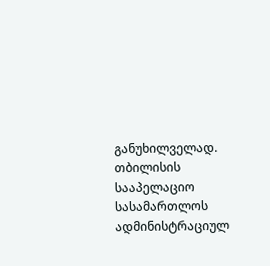განუხილველად.
თბილისის სააპელაციო სასამართლოს ადმინისტრაციულ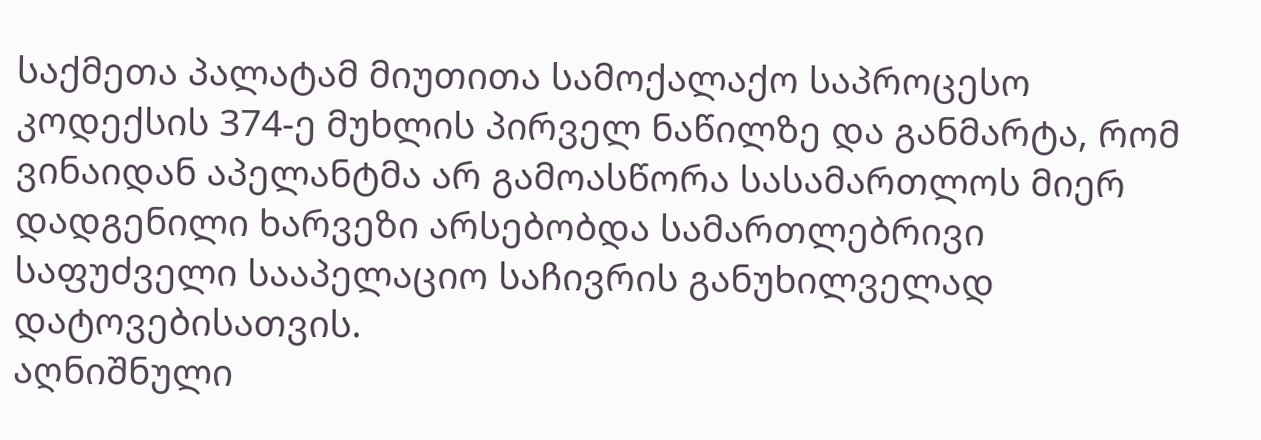საქმეთა პალატამ მიუთითა სამოქალაქო საპროცესო კოდექსის 374-ე მუხლის პირველ ნაწილზე და განმარტა, რომ ვინაიდან აპელანტმა არ გამოასწორა სასამართლოს მიერ დადგენილი ხარვეზი არსებობდა სამართლებრივი საფუძველი სააპელაციო საჩივრის განუხილველად დატოვებისათვის.
აღნიშნული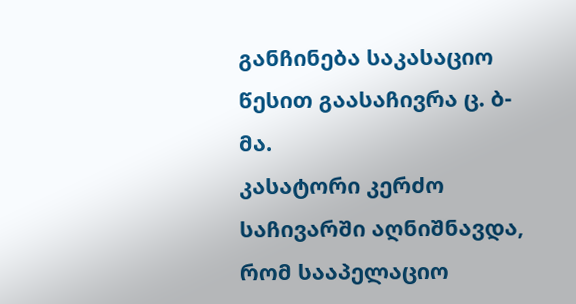განჩინება საკასაციო წესით გაასაჩივრა ც. ბ-მა.
კასატორი კერძო საჩივარში აღნიშნავდა, რომ სააპელაციო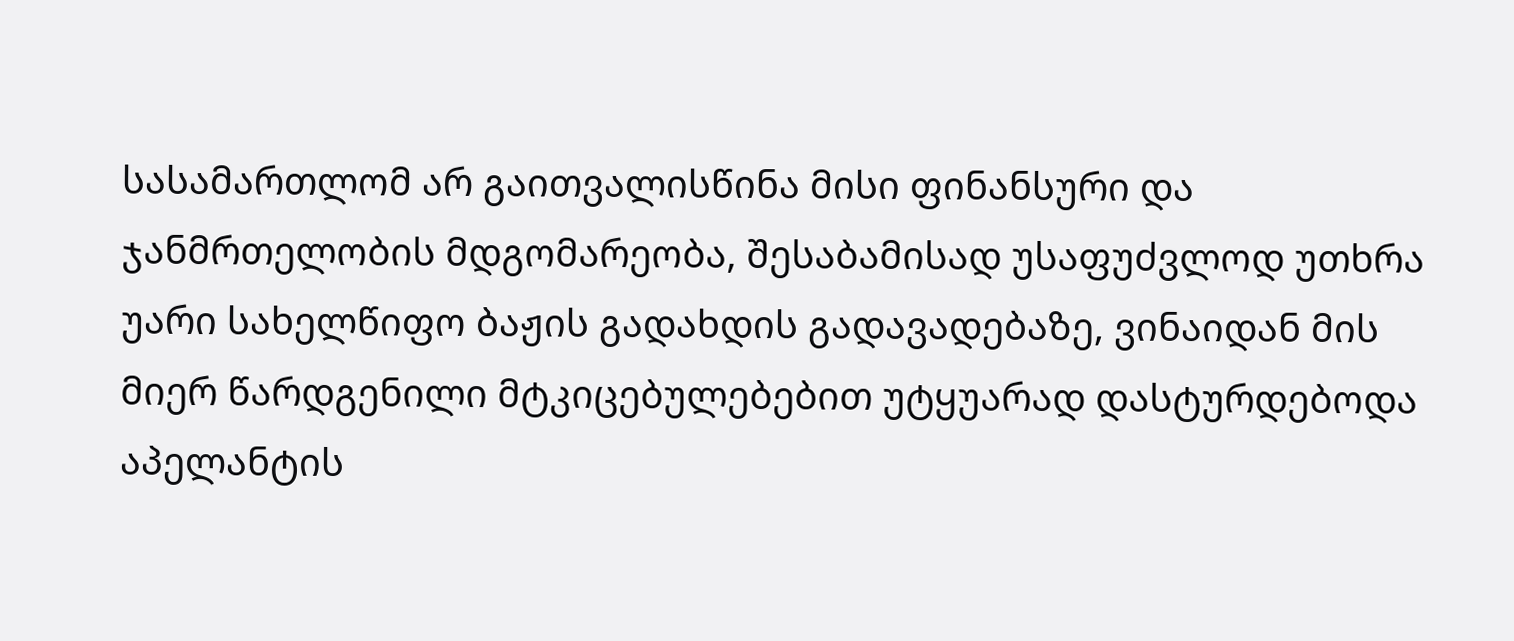სასამართლომ არ გაითვალისწინა მისი ფინანსური და ჯანმრთელობის მდგომარეობა, შესაბამისად უსაფუძვლოდ უთხრა უარი სახელწიფო ბაჟის გადახდის გადავადებაზე, ვინაიდან მის მიერ წარდგენილი მტკიცებულებებით უტყუარად დასტურდებოდა აპელანტის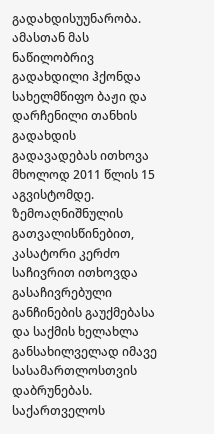გადახდისუუნარობა. ამასთან მას ნაწილობრივ გადახდილი ჰქონდა სახელმწიფო ბაჟი და დარჩენილი თანხის გადახდის გადავადებას ითხოვა მხოლოდ 2011 წლის 15 აგვისტომდე.
ზემოაღნიშნულის გათვალისწინებით, კასატორი კერძო საჩივრით ითხოვდა გასაჩივრებული განჩინების გაუქმებასა და საქმის ხელახლა განსახილველად იმავე სასამართლოსთვის დაბრუნებას.
საქართველოს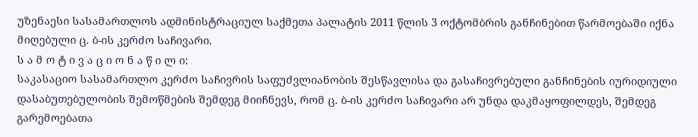უზენაესი სასამართლოს ადმინისტრაციულ საქმეთა პალატის 2011 წლის 3 ოქტომბრის განჩინებით წარმოებაში იქნა მიღებული ც. ბ-ის კერძო საჩივარი.
ს ა მ ო ტ ი ვ ა ც ი ო ნ ა წ ი ლ ი:
საკასაციო სასამართლო კერძო საჩივრის საფუძვლიანობის შესწავლისა და გასაჩივრებული განჩინების იურიდიული დასაბუთებულობის შემოწმების შემდეგ მიიჩნევს, რომ ც. ბ-ის კერძო საჩივარი არ უნდა დაკმაყოფილდეს, შემდეგ გარემოებათა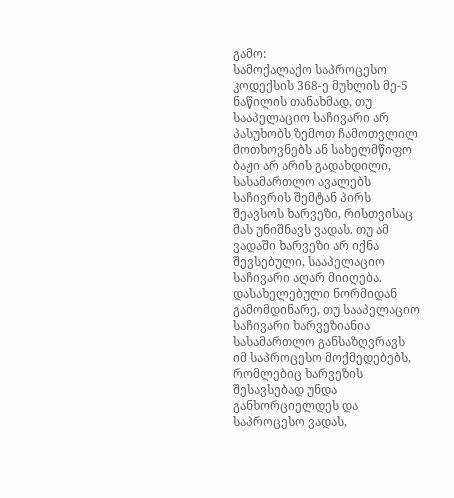გამო:
სამოქალაქო საპროცესო კოდექსის 368-ე მუხლის მე-5 ნაწილის თანახმად, თუ სააპელაციო საჩივარი არ პასუხობს ზემოთ ჩამოთვლილ მოთხოვნებს ან სახელმწიფო ბაჟი არ არის გადახდილი, სასამართლო ავალებს საჩივრის შემტან პირს შეავსოს ხარვეზი, რისთვისაც მას უნიშნავს ვადას. თუ ამ ვადაში ხარვეზი არ იქნა შევსებული, სააპელაციო საჩივარი აღარ მიიღება.
დასახელებული ნორმიდან გამომდინარე, თუ სააპელაციო საჩივარი ხარვეზიანია სასამართლო განსაზღვრავს იმ საპროცესო მოქმედებებს, რომლებიც ხარვეზის შესავსებად უნდა განხორციელდეს და საპროცესო ვადას,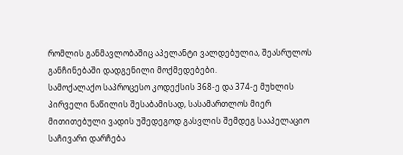რომლის განმავლობაშიც აპელანტი ვალდებულია, შეასრულოს განჩინებაში დადგენილი მოქმედებები.
სამოქალაქო საპროცესო კოდექსის 368-ე და 374-ე მუხლის პირველი ნაწილის შესაბამისად, სასამართლოს მიერ მითითებული ვადის უშედეგოდ გასვლის შემდეგ სააპელაციო საჩივარი დარჩება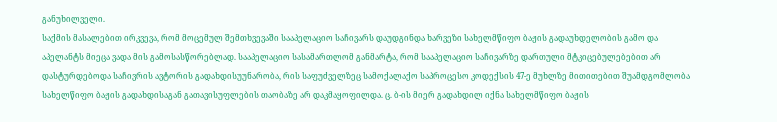განუხილველი.
საქმის მასალებით ირკვევა, რომ მოცემულ შემთხვევაში სააპელაციო საჩივარს დაუდგინდა ხარვეზი სახელმწიფო ბაჟის გადაუხდელობის გამო და აპელანტს მიეცა ვადა მის გამოსასწორებლად. სააპელაციო სასამართლომ განმარტა, რომ სააპელაციო საჩივარზე დართული მტკიცებულებებით არ დასტურდებოდა საჩივრის ავტორის გადახდისუუნარობა, რის საფუძველზეც სამოქალაქო საპროცესო კოდექსის 47-ე მუხლზე მითითებით შუამდგომლობა სახელწიფო ბაჟის გადახდისაგან გათავისუფლების თაობაზე არ დაკმაყოფილდა. ც. ბ-ის მიერ გადახდილ იქნა სახელმწიფო ბაჟის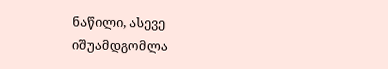ნაწილი, ასევე იშუამდგომლა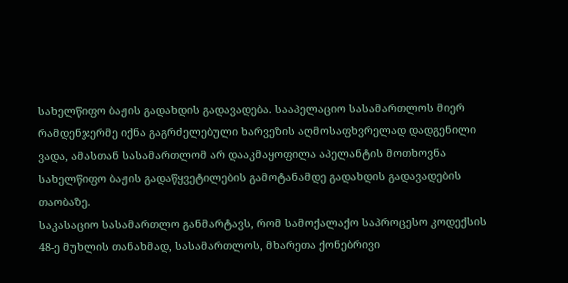სახელწიფო ბაჟის გადახდის გადავადება. სააპელაციო სასამართლოს მიერ რამდენჯერმე იქნა გაგრძელებული ხარვეზის აღმოსაფხვრელად დადგენილი ვადა, ამასთან სასამართლომ არ დააკმაყოფილა აპელანტის მოთხოვნა სახელწიფო ბაჟის გადაწყვეტილების გამოტანამდე გადახდის გადავადების თაობაზე.
საკასაციო სასამართლო განმარტავს, რომ სამოქალაქო საპროცესო კოდექსის 48-ე მუხლის თანახმად, სასამართლოს, მხარეთა ქონებრივი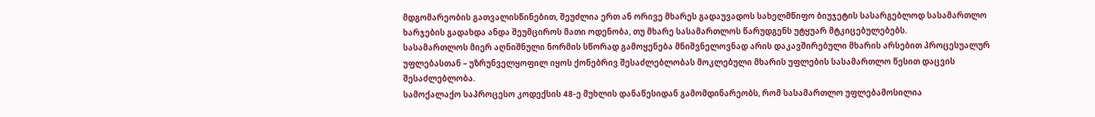მდგომარეობის გათვალისწინებით, შეუძლია ერთ ან ორივე მხარეს გადაუვადოს სახელმწიფო ბიუჯეტის სასარგებლოდ სასამართლო ხარჯების გადახდა ანდა შეუმციროს მათი ოდენობა, თუ მხარე სასამართლოს წარუდგენს უტყუარ მტკიცებულებებს.
სასამართლოს მიერ აღნიშნული ნორმის სწორად გამოყენება მნიშვნელოვნად არის დაკავშირებული მხარის არსებით პროცესუალურ უფლებასთან – უზრუნველყოფილ იყოს ქონებრივ შესაძლებლობას მოკლებული მხარის უფლების სასამართლო წესით დაცვის შესაძლებლობა.
სამოქალაქო საპროცესო კოდექსის 48-ე მუხლის დანაწესიდან გამომდინარეობს, რომ სასამართლო უფლებამოსილია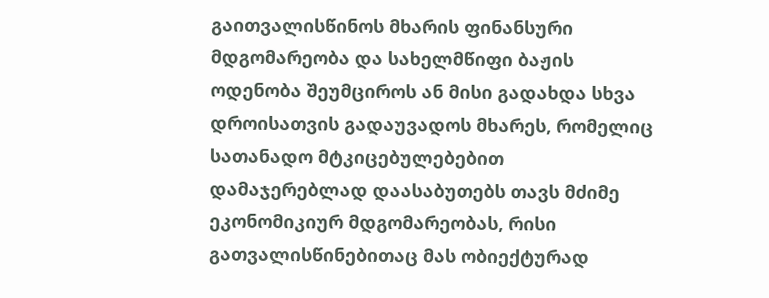გაითვალისწინოს მხარის ფინანსური მდგომარეობა და სახელმწიფი ბაჟის ოდენობა შეუმციროს ან მისი გადახდა სხვა დროისათვის გადაუვადოს მხარეს, რომელიც სათანადო მტკიცებულებებით დამაჯერებლად დაასაბუთებს თავს მძიმე ეკონომიკიურ მდგომარეობას, რისი გათვალისწინებითაც მას ობიექტურად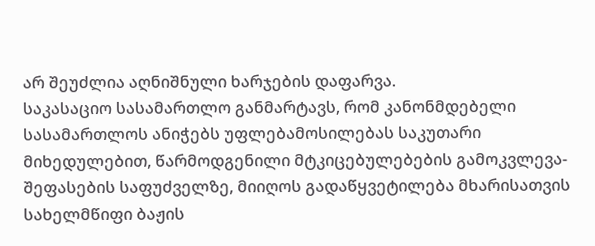არ შეუძლია აღნიშნული ხარჯების დაფარვა.
საკასაციო სასამართლო განმარტავს, რომ კანონმდებელი სასამართლოს ანიჭებს უფლებამოსილებას საკუთარი მიხედულებით, წარმოდგენილი მტკიცებულებების გამოკვლევა-შეფასების საფუძველზე, მიიღოს გადაწყვეტილება მხარისათვის სახელმწიფი ბაჟის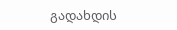გადახდის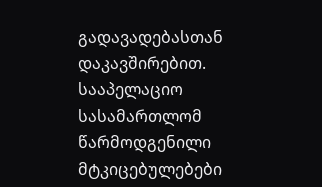გადავადებასთან დაკავშირებით.
სააპელაციო სასამართლომ წარმოდგენილი მტკიცებულებები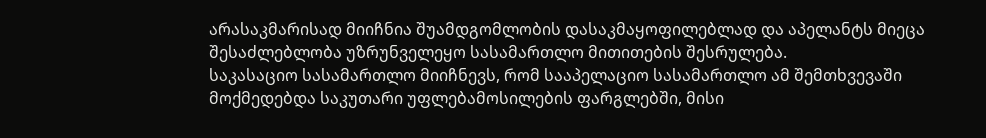არასაკმარისად მიიჩნია შუამდგომლობის დასაკმაყოფილებლად და აპელანტს მიეცა შესაძლებლობა უზრუნველეყო სასამართლო მითითების შესრულება.
საკასაციო სასამართლო მიიჩნევს, რომ სააპელაციო სასამართლო ამ შემთხვევაში მოქმედებდა საკუთარი უფლებამოსილების ფარგლებში, მისი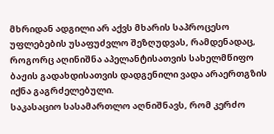მხრიდან ადგილი არ აქვს მხარის საპროცესო უფლებების უსაფუძვლო შეზღუდვას, რამდენადაც, როგორც აღინიშნა აპელანტისათვის სახელმწიფო ბაჟის გადახდისათვის დადგენილი ვადა არაერთგზის იქნა გაგრძელებული.
საკასაციო სასამართლო აღნიშნავს, რომ კერძო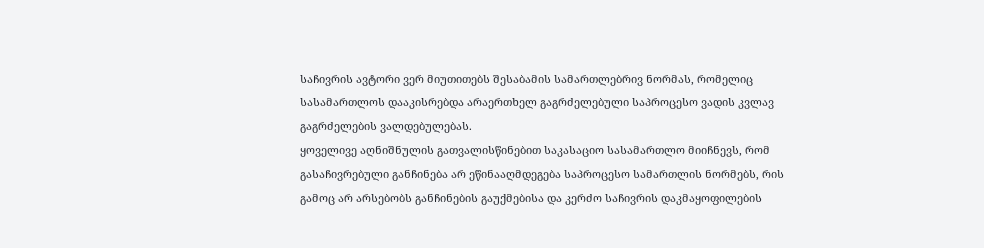საჩივრის ავტორი ვერ მიუთითებს შესაბამის სამართლებრივ ნორმას, რომელიც სასამართლოს დააკისრებდა არაერთხელ გაგრძელებული საპროცესო ვადის კვლავ გაგრძელების ვალდებულებას.
ყოველივე აღნიშნულის გათვალისწინებით საკასაციო სასამართლო მიიჩნევს, რომ გასაჩივრებული განჩინება არ ეწინააღმდეგება საპროცესო სამართლის ნორმებს, რის გამოც არ არსებობს განჩინების გაუქმებისა და კერძო საჩივრის დაკმაყოფილების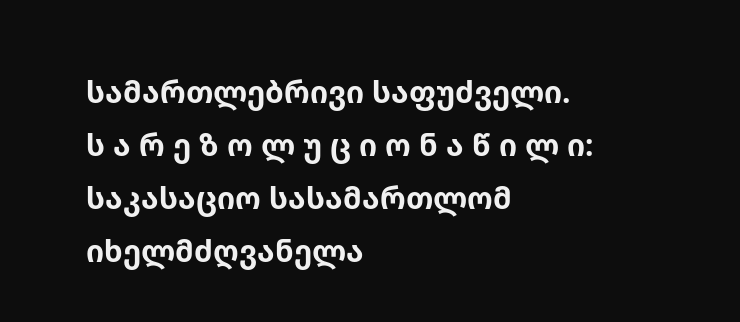სამართლებრივი საფუძველი.
ს ა რ ე ზ ო ლ უ ც ი ო ნ ა წ ი ლ ი:
საკასაციო სასამართლომ იხელმძღვანელა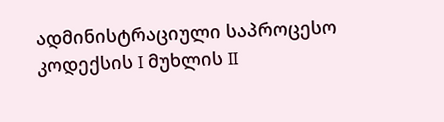ადმინისტრაციული საპროცესო კოდექსის I მუხლის II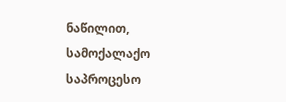ნაწილით, სამოქალაქო საპროცესო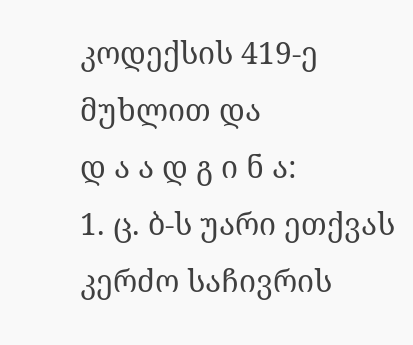კოდექსის 419-ე მუხლით და
დ ა ა დ გ ი ნ ა:
1. ც. ბ-ს უარი ეთქვას კერძო საჩივრის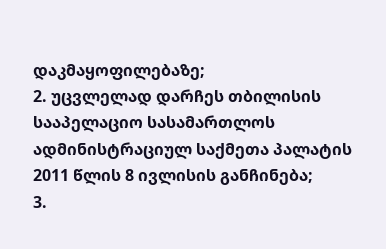დაკმაყოფილებაზე;
2. უცვლელად დარჩეს თბილისის სააპელაციო სასამართლოს ადმინისტრაციულ საქმეთა პალატის 2011 წლის 8 ივლისის განჩინება;
3.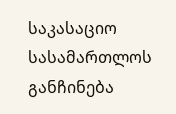საკასაციო სასამართლოს განჩინება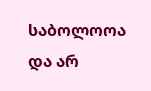საბოლოოა და არ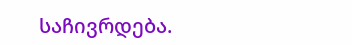საჩივრდება.